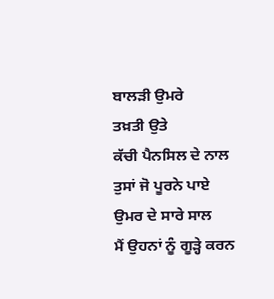ਬਾਲੜੀ ਉਮਰੇ
ਤਖ਼ਤੀ ਉਤੇ
ਕੱਚੀ ਪੈਨਸਿਲ ਦੇ ਨਾਲ
ਤੁਸਾਂ ਜੋ ਪੂਰਨੇ ਪਾਏ
ਉਮਰ ਦੇ ਸਾਰੇ ਸਾਲ
ਮੈਂ ਉਹਨਾਂ ਨੂੰ ਗੂੜ੍ਹੇ ਕਰਨ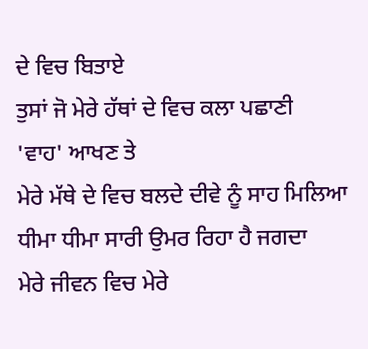ਦੇ ਵਿਚ ਬਿਤਾਏ
ਤੁਸਾਂ ਜੋ ਮੇਰੇ ਹੱਥਾਂ ਦੇ ਵਿਚ ਕਲਾ ਪਛਾਣੀ
'ਵਾਹ' ਆਖਣ ਤੇ
ਮੇਰੇ ਮੱਥੇ ਦੇ ਵਿਚ ਬਲਦੇ ਦੀਵੇ ਨੂੰ ਸਾਹ ਮਿਲਿਆ
ਧੀਮਾ ਧੀਮਾ ਸਾਰੀ ਉਮਰ ਰਿਹਾ ਹੈ ਜਗਦਾ
ਮੇਰੇ ਜੀਵਨ ਵਿਚ ਮੇਰੇ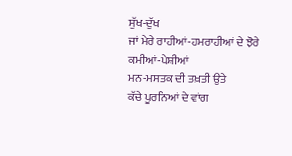ਸੁੱਖ-ਦੁੱਖ
ਜਾਂ ਮੇਰੇ ਰਾਹੀਆਂ-ਹਮਰਾਹੀਆਂ ਦੇ ਝੋਰੇ
ਕਮੀਆਂ-ਪੇਸ਼ੀਆਂ
ਮਨ-ਮਸਤਕ ਦੀ ਤਖ਼ਤੀ ਉਤੇ
ਕੱਚੇ ਪੂਰਨਿਆਂ ਦੇ ਵਾਂਗ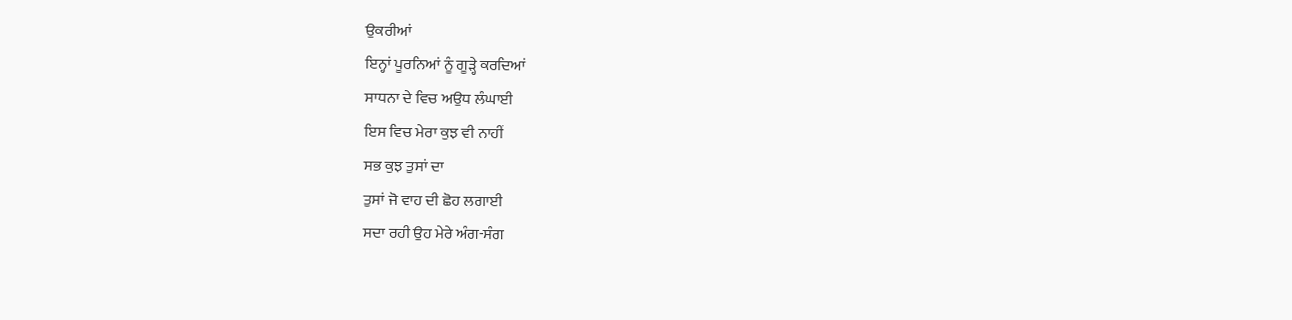ਉਕਰੀਆਂ
ਇਨ੍ਹਾਂ ਪੂਰਨਿਆਂ ਨੂੰ ਗੂੜ੍ਹੇ ਕਰਦਿਆਂ
ਸਾਧਨਾ ਦੇ ਵਿਚ ਅਉਧ ਲੰਘਾਈ
ਇਸ ਵਿਚ ਮੇਰਾ ਕੁਝ ਵੀ ਨਾਹੀਂ
ਸਭ ਕੁਝ ਤੁਸਾਂ ਦਾ
ਤੁਸਾਂ ਜੋ ਵਾਹ ਦੀ ਛੋਹ ਲਗਾਈ
ਸਦਾ ਰਹੀ ਉਹ ਮੇਰੇ ਅੰਗ-ਸੰਗ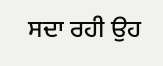ਸਦਾ ਰਹੀ ਉਹ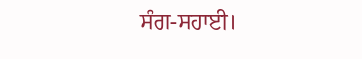ਸੰਗ-ਸਹਾਈ।